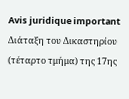Avis juridique important
Διάταξη του Δικαστηρίου (τέταρτο τμήμα) της 17ης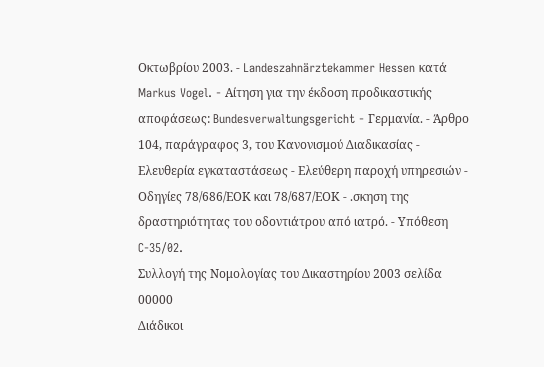Οκτωβρίου 2003. - Landeszahnärztekammer Hessen κατά Markus Vogel. - Αίτηση για την έκδοση προδικαστικής αποφάσεως: Bundesverwaltungsgericht - Γερμανία. - Άρθρο 104, παράγραφος 3, του Κανονισμού Διαδικασίας - Ελευθερία εγκαταστάσεως - Ελεύθερη παροχή υπηρεσιών - Οδηγίες 78/686/ΕΟΚ και 78/687/ΕΟΚ - .σκηση της δραστηριότητας του οδοντιάτρου από ιατρό. - Υπόθεση C-35/02.
Συλλογή της Νομολογίας του Δικαστηρίου 2003 σελίδα 00000
Διάδικοι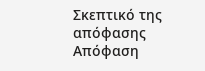Σκεπτικό της απόφασης
Απόφαση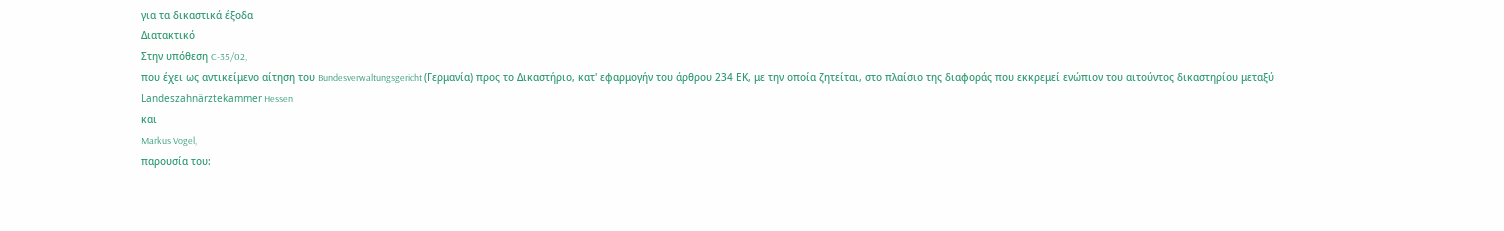για τα δικαστικά έξοδα
Διατακτικό
Στην υπόθεση C-35/02,
που έχει ως αντικείμενο αίτηση του Bundesverwaltungsgericht (Γερμανία) προς το Δικαστήριο, κατ' εφαρμογήν του άρθρου 234 ΕΚ, με την οποία ζητείται, στο πλαίσιο της διαφοράς που εκκρεμεί ενώπιον του αιτούντος δικαστηρίου μεταξύ
Landeszahnärztekammer Hessen
και
Markus Vogel,
παρουσία του: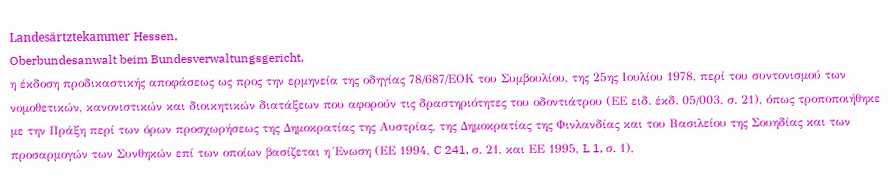Landesärtztekammer Hessen,
Oberbundesanwalt beim Bundesverwaltungsgericht,
η έκδοση προδικαστικής αποφάσεως ως προς την ερμηνεία της οδηγίας 78/687/ΕΟΚ του Συμβουλίου, της 25ης Ιουλίου 1978, περί του συντονισμού των νομοθετικών, κανονιστικών και διοικητικών διατάξεων που αφορούν τις δραστηριότητες του οδοντιάτρου (ΕΕ ειδ. έκδ. 05/003, σ. 21), όπως τροποποιήθηκε με την Πράξη περί των όρων προσχωρήσεως της Δημοκρατίας της Αυστρίας, της Δημοκρατίας της Φινλανδίας και του Βασιλείου της Σουηδίας και των προσαρμογών των Συνθηκών επί των οποίων βασίζεται η Ένωση (ΕΕ 1994, C 241, σ. 21, και ΕΕ 1995, L 1, σ. 1),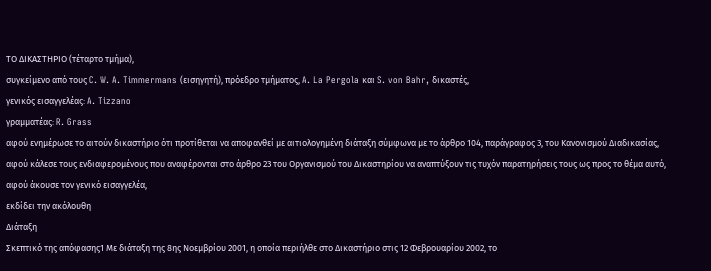ΤΟ ΔΙΚΑΣΤΗΡΙΟ (τέταρτο τμήμα),
συγκείμενο από τους C. W. A. Timmermans (εισηγητή), πρόεδρο τμήματος, A. La Pergola και S. von Bahr, δικαστές,
γενικός εισαγγελέας: A. Tizzano
γραμματέας: R. Grass
αφού ενημέρωσε το αιτούν δικαστήριο ότι προτίθεται να αποφανθεί με αιτιολογημένη διάταξη σύμφωνα με το άρθρο 104, παράγραφος 3, του Κανονισμού Διαδικασίας,
αφού κάλεσε τους ενδιαφερομένους που αναφέρονται στο άρθρο 23 του Οργανισμού του Δικαστηρίου να αναπτύξουν τις τυχόν παρατηρήσεις τους ως προς το θέμα αυτό,
αφού άκουσε τον γενικό εισαγγελέα,
εκδίδει την ακόλουθη
Διάταξη
Σκεπτικό της απόφασης1 Με διάταξη της 8ης Νοεμβρίου 2001, η οποία περιήλθε στο Δικαστήριο στις 12 Φεβρουαρίου 2002, το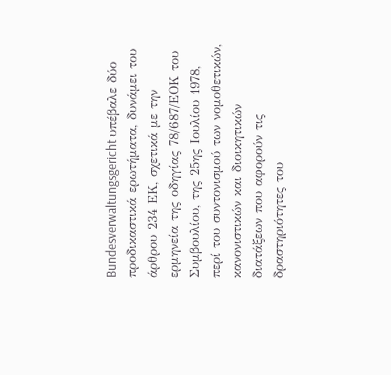Bundesverwaltungsgericht υπέβαλε δύο προδικαστικά ερωτήματα, δυνάμει του άρθρου 234 ΕΚ, σχετικά με την ερμηνεία της οδηγίας 78/687/ΕΟΚ του Συμβουλίου, της 25ης Ιουλίου 1978, περί του συντονισμού των νομοθετικών, κανονιστικών και διοικητικών διατάξεων που αφορούν τις δραστηριότητες του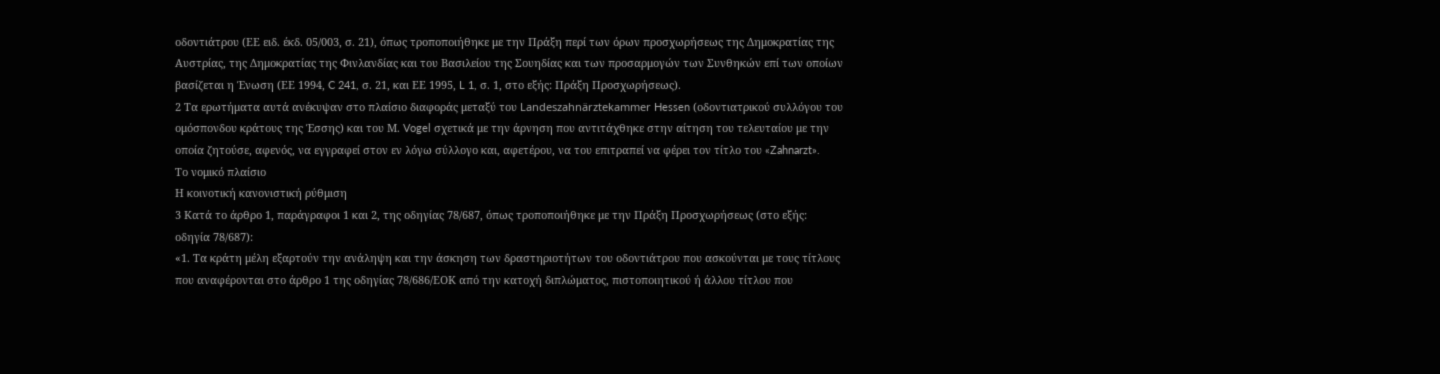οδοντιάτρου (ΕΕ ειδ. έκδ. 05/003, σ. 21), όπως τροποποιήθηκε με την Πράξη περί των όρων προσχωρήσεως της Δημοκρατίας της Αυστρίας, της Δημοκρατίας της Φινλανδίας και του Βασιλείου της Σουηδίας και των προσαρμογών των Συνθηκών επί των οποίων βασίζεται η Ένωση (ΕΕ 1994, C 241, σ. 21, και ΕΕ 1995, L 1, σ. 1, στο εξής: Πράξη Προσχωρήσεως).
2 Τα ερωτήματα αυτά ανέκυψαν στο πλαίσιο διαφοράς μεταξύ του Landeszahnärztekammer Hessen (οδοντιατρικού συλλόγου του ομόσπονδου κράτους της Έσσης) και του Μ. Vogel σχετικά με την άρνηση που αντιτάχθηκε στην αίτηση του τελευταίου με την οποία ζητούσε, αφενός, να εγγραφεί στον εν λόγω σύλλογο και, αφετέρου, να του επιτραπεί να φέρει τον τίτλο του «Zahnarzt».
Το νομικό πλαίσιο
Η κοινοτική κανονιστική ρύθμιση
3 Κατά το άρθρο 1, παράγραφοι 1 και 2, της οδηγίας 78/687, όπως τροποποιήθηκε με την Πράξη Προσχωρήσεως (στο εξής: οδηγία 78/687):
«1. Τα κράτη μέλη εξαρτούν την ανάληψη και την άσκηση των δραστηριοτήτων του οδοντιάτρου που ασκούνται με τους τίτλους που αναφέρονται στο άρθρο 1 της οδηγίας 78/686/ΕΟΚ από την κατοχή διπλώματος, πιστοποιητικού ή άλλου τίτλου που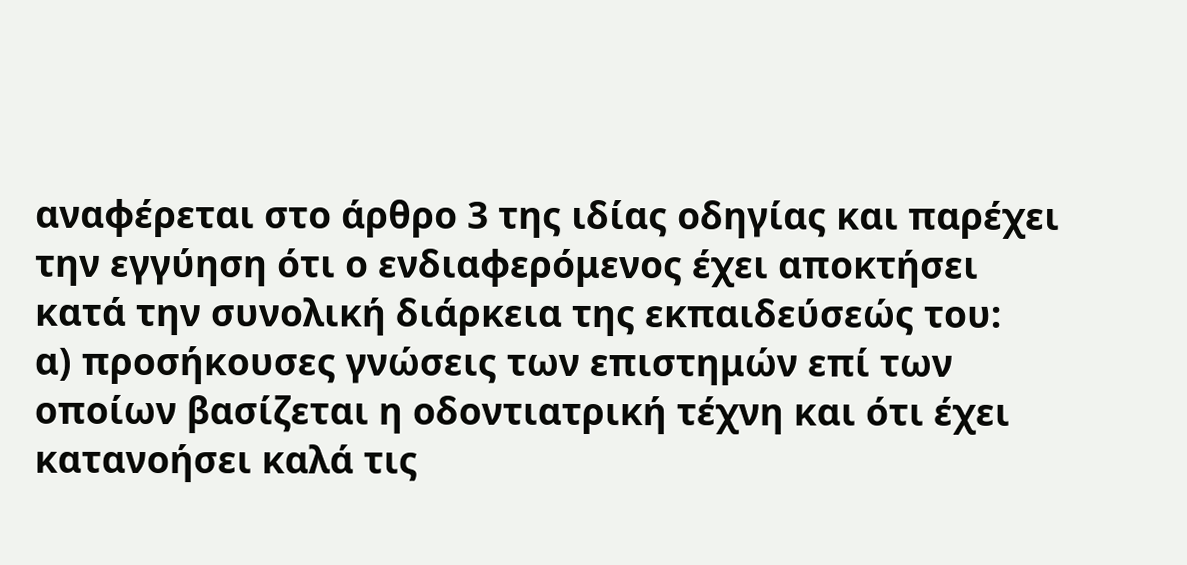αναφέρεται στο άρθρο 3 της ιδίας οδηγίας και παρέχει την εγγύηση ότι ο ενδιαφερόμενος έχει αποκτήσει κατά την συνολική διάρκεια της εκπαιδεύσεώς του:
α) προσήκουσες γνώσεις των επιστημών επί των οποίων βασίζεται η οδοντιατρική τέχνη και ότι έχει κατανοήσει καλά τις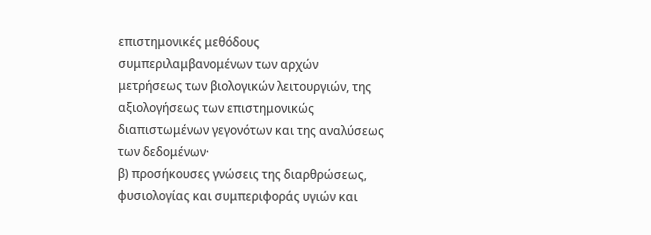επιστημονικές μεθόδους συμπεριλαμβανομένων των αρχών μετρήσεως των βιολογικών λειτουργιών, της αξιολογήσεως των επιστημονικώς διαπιστωμένων γεγονότων και της αναλύσεως των δεδομένων·
β) προσήκουσες γνώσεις της διαρθρώσεως, φυσιολογίας και συμπεριφοράς υγιών και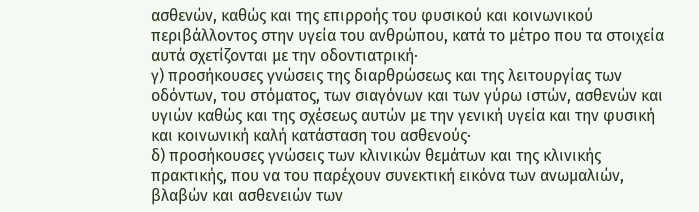ασθενών, καθώς και της επιρροής του φυσικού και κοινωνικού περιβάλλοντος στην υγεία του ανθρώπου, κατά το μέτρο που τα στοιχεία αυτά σχετίζονται με την οδοντιατρική·
γ) προσήκουσες γνώσεις της διαρθρώσεως και της λειτουργίας των οδόντων, του στόματος, των σιαγόνων και των γύρω ιστών, ασθενών και υγιών καθώς και της σχέσεως αυτών με την γενική υγεία και την φυσική και κοινωνική καλή κατάσταση του ασθενούς·
δ) προσήκουσες γνώσεις των κλινικών θεμάτων και της κλινικής πρακτικής, που να του παρέχουν συνεκτική εικόνα των ανωμαλιών, βλαβών και ασθενειών των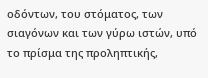οδόντων, του στόματος, των σιαγόνων και των γύρω ιστών, υπό το πρίσμα της προληπτικής,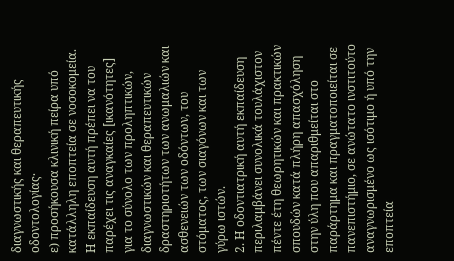διαγνωστικής και θεραπευτικής οδοντολογίας·
ε) προσήκουσα κλινική πείρα υπό κατάλληλη εποπτεία σε νοσοκομεία.
Η εκπαίδευση αυτή πρέπει να του παρέχει τις αναγκαίες [ικανότητες] για το σύνολο των προληπτικών, διαγνωστικών και θεραπευτικών δραστηριοτήτων των ανωμαλιών και ασθενειών των οδόντων, του στόματος, των σιαγόνων και των γύρω ιστών.
2. Η οδοντιατρική αυτή εκπαίδευση περιλαμβάνει συνολικά τουλάχιστον πέντε έτη θεωρητικών και πρακτικών σπουδών κατά πλήρη απασχόληση στην ύλη που απαριθμείται στο παράρτημα και πραγματοποιείται σε πανεπιστήμιο, σε ανώτατο ινστιτούτο αναγνωρισμένο ως ισότιμο ή υπό την εποπτεία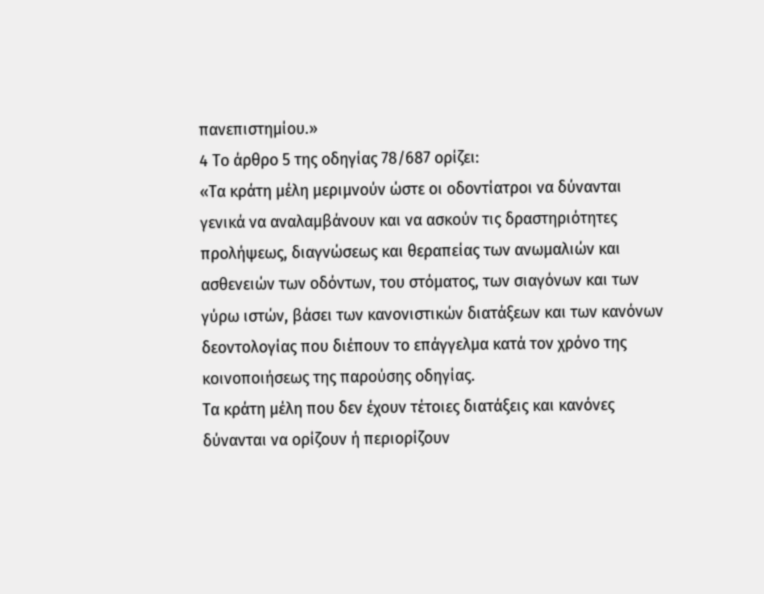πανεπιστημίου.»
4 Το άρθρο 5 της οδηγίας 78/687 ορίζει:
«Τα κράτη μέλη μεριμνούν ώστε οι οδοντίατροι να δύνανται γενικά να αναλαμβάνουν και να ασκούν τις δραστηριότητες προλήψεως, διαγνώσεως και θεραπείας των ανωμαλιών και ασθενειών των οδόντων, του στόματος, των σιαγόνων και των γύρω ιστών, βάσει των κανονιστικών διατάξεων και των κανόνων δεοντολογίας που διέπουν το επάγγελμα κατά τον χρόνο της κοινοποιήσεως της παρούσης οδηγίας.
Τα κράτη μέλη που δεν έχουν τέτοιες διατάξεις και κανόνες δύνανται να ορίζουν ή περιορίζουν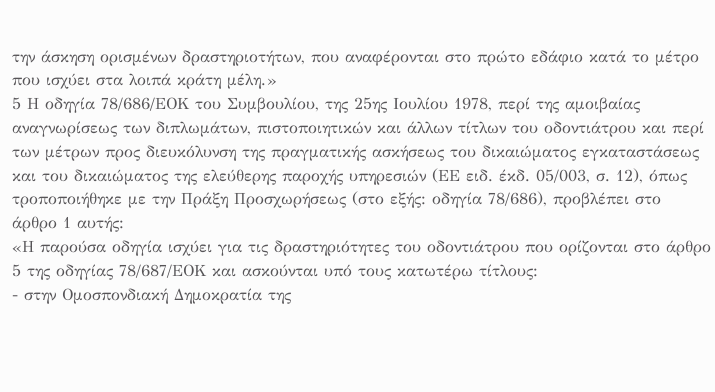την άσκηση ορισμένων δραστηριοτήτων, που αναφέρονται στο πρώτο εδάφιο κατά το μέτρο που ισχύει στα λοιπά κράτη μέλη.»
5 Η οδηγία 78/686/ΕΟΚ του Συμβουλίου, της 25ης Ιουλίου 1978, περί της αμοιβαίας αναγνωρίσεως των διπλωμάτων, πιστοποιητικών και άλλων τίτλων του οδοντιάτρου και περί των μέτρων προς διευκόλυνση της πραγματικής ασκήσεως του δικαιώματος εγκαταστάσεως και του δικαιώματος της ελεύθερης παροχής υπηρεσιών (ΕΕ ειδ. έκδ. 05/003, σ. 12), όπως τροποποιήθηκε με την Πράξη Προσχωρήσεως (στο εξής: οδηγία 78/686), προβλέπει στο άρθρο 1 αυτής:
«Η παρούσα οδηγία ισχύει για τις δραστηριότητες του οδοντιάτρου που ορίζονται στο άρθρο 5 της οδηγίας 78/687/ΕΟΚ και ασκούνται υπό τους κατωτέρω τίτλους:
- στην Ομοσπονδιακή Δημοκρατία της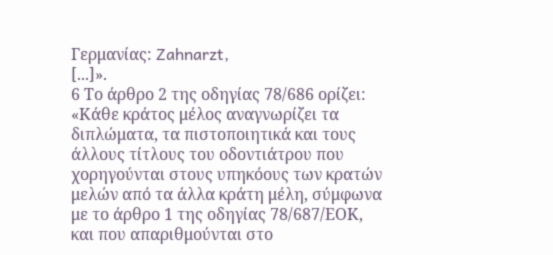Γερμανίας: Zahnarzt,
[...]».
6 Το άρθρο 2 της οδηγίας 78/686 ορίζει:
«Κάθε κράτος μέλος αναγνωρίζει τα διπλώματα, τα πιστοποιητικά και τους άλλους τίτλους του οδοντιάτρου που χορηγούνται στους υπηκόους των κρατών μελών από τα άλλα κράτη μέλη, σύμφωνα με το άρθρο 1 της οδηγίας 78/687/ΕΟΚ, και που απαριθμούνται στο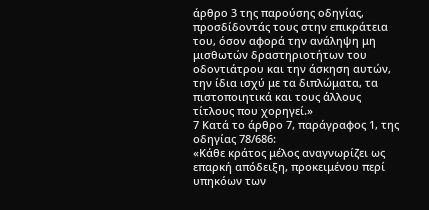άρθρο 3 της παρούσης οδηγίας, προσδίδοντάς τους στην επικράτεια του, όσον αφορά την ανάληψη μη μισθωτών δραστηριοτήτων του οδοντιάτρου και την άσκηση αυτών, την ίδια ισχύ με τα διπλώματα, τα πιστοποιητικά και τους άλλους τίτλους που χορηγεί.»
7 Κατά το άρθρο 7, παράγραφος 1, της οδηγίας 78/686:
«Κάθε κράτος μέλος αναγνωρίζει ως επαρκή απόδειξη, προκειμένου περί υπηκόων των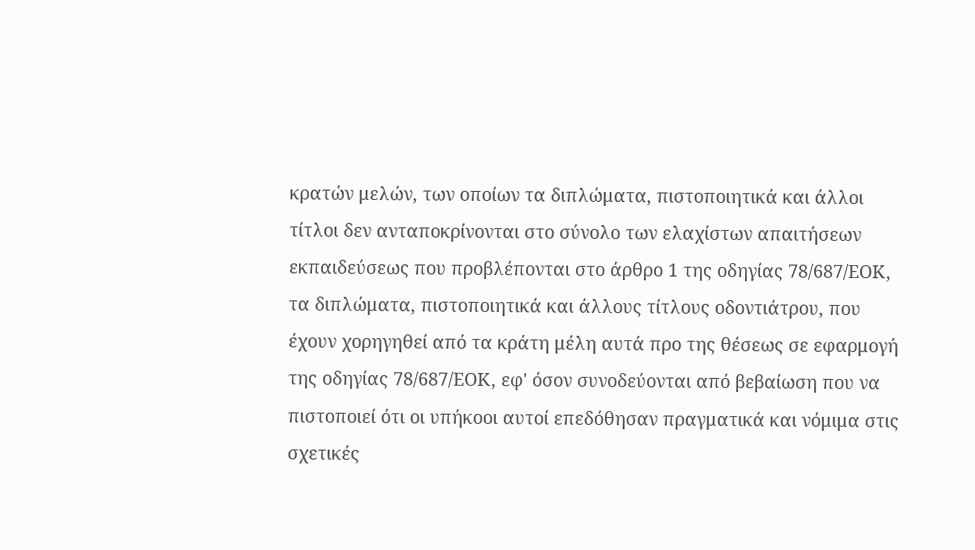κρατών μελών, των οποίων τα διπλώματα, πιστοποιητικά και άλλοι τίτλοι δεν ανταποκρίνονται στο σύνολο των ελαχίστων απαιτήσεων εκπαιδεύσεως που προβλέπονται στο άρθρο 1 της οδηγίας 78/687/ΕΟΚ, τα διπλώματα, πιστοποιητικά και άλλους τίτλους οδοντιάτρου, που έχουν χορηγηθεί από τα κράτη μέλη αυτά προ της θέσεως σε εφαρμογή της οδηγίας 78/687/ΕΟΚ, εφ' όσον συνοδεύονται από βεβαίωση που να πιστοποιεί ότι οι υπήκοοι αυτοί επεδόθησαν πραγματικά και νόμιμα στις σχετικές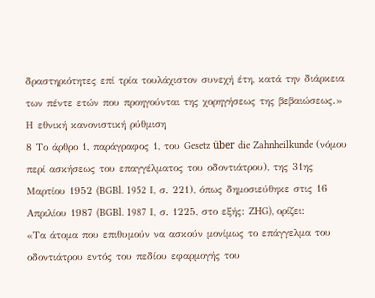δραστηριότητες επί τρία τουλάχιστον συνεχή έτη, κατά την διάρκεια των πέντε ετών που προηγούνται της χορηγήσεως της βεβαιώσεως.»
Η εθνική κανονιστική ρύθμιση
8 Το άρθρο 1, παράγραφος 1, του Gesetz über die Zahnheilkunde (νόμου περί ασκήσεως του επαγγέλματος του οδοντιάτρου), της 31ης Μαρτίου 1952 (BGBl. 1952 Ι, σ. 221), όπως δημοσιεύθηκε στις 16 Απριλίου 1987 (BGBl. 1987 Ι, σ. 1225, στο εξής: ZHG), ορίζει:
«Τα άτομα που επιθυμούν να ασκούν μονίμως το επάγγελμα του οδοντιάτρου εντός του πεδίου εφαρμογής του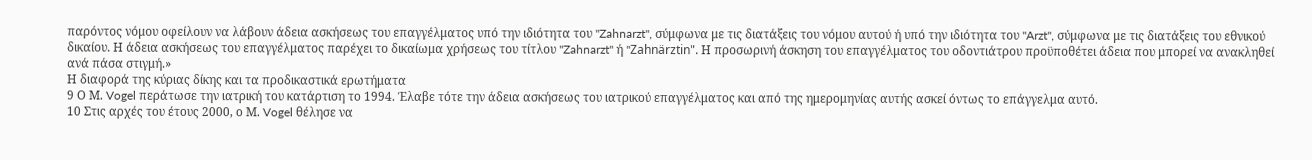παρόντος νόμου οφείλουν να λάβουν άδεια ασκήσεως του επαγγέλματος υπό την ιδιότητα του "Zahnarzt", σύμφωνα με τις διατάξεις του νόμου αυτού ή υπό την ιδιότητα του "Arzt", σύμφωνα με τις διατάξεις του εθνικού δικαίου. Η άδεια ασκήσεως του επαγγέλματος παρέχει το δικαίωμα χρήσεως του τίτλου "Zahnarzt" ή "Zahnärztin". Η προσωρινή άσκηση του επαγγέλματος του οδοντιάτρου προϋποθέτει άδεια που μπορεί να ανακληθεί ανά πάσα στιγμή.»
Η διαφορά της κύριας δίκης και τα προδικαστικά ερωτήματα
9 Ο Μ. Vogel περάτωσε την ιατρική του κατάρτιση το 1994. Έλαβε τότε την άδεια ασκήσεως του ιατρικού επαγγέλματος και από της ημερομηνίας αυτής ασκεί όντως το επάγγελμα αυτό.
10 Στις αρχές του έτους 2000, ο Μ. Vogel θέλησε να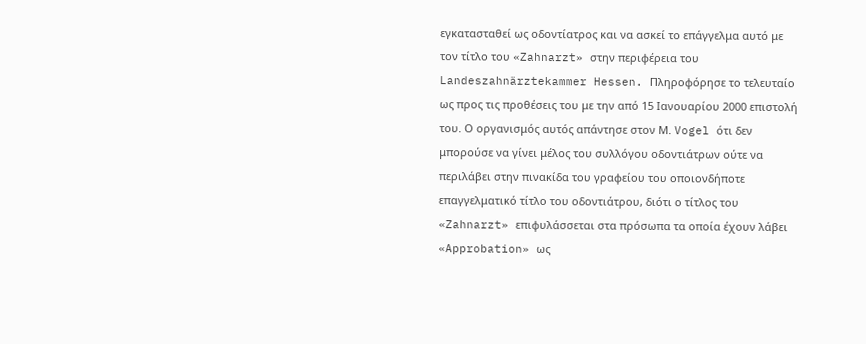εγκατασταθεί ως οδοντίατρος και να ασκεί το επάγγελμα αυτό με τον τίτλο του «Zahnarzt» στην περιφέρεια του Landeszahnärztekammer Hessen. Πληροφόρησε το τελευταίο ως προς τις προθέσεις του με την από 15 Ιανουαρίου 2000 επιστολή του. Ο οργανισμός αυτός απάντησε στον Μ. Vogel ότι δεν μπορούσε να γίνει μέλος του συλλόγου οδοντιάτρων ούτε να περιλάβει στην πινακίδα του γραφείου του οποιονδήποτε επαγγελματικό τίτλο του οδοντιάτρου, διότι ο τίτλος του «Zahnarzt» επιφυλάσσεται στα πρόσωπα τα οποία έχουν λάβει «Approbation» ως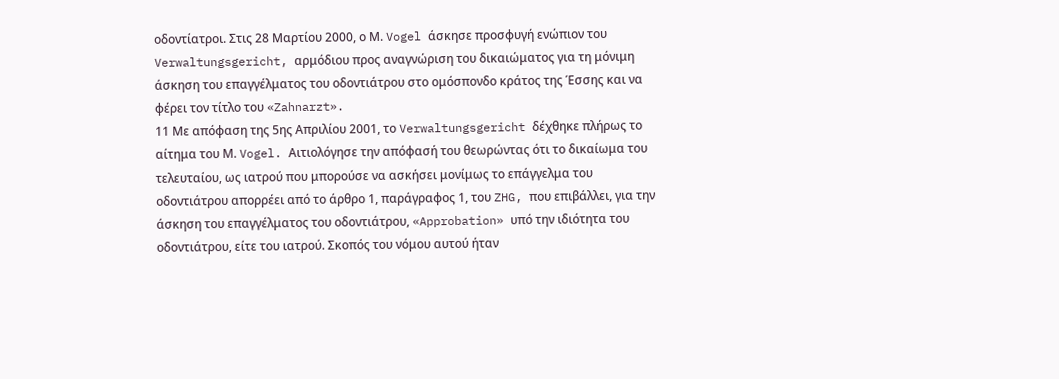οδοντίατροι. Στις 28 Μαρτίου 2000, ο Μ. Vogel άσκησε προσφυγή ενώπιον του Verwaltungsgericht, αρμόδιου προς αναγνώριση του δικαιώματος για τη μόνιμη άσκηση του επαγγέλματος του οδοντιάτρου στο ομόσπονδο κράτος της Έσσης και να φέρει τον τίτλο του «Zahnarzt».
11 Με απόφαση της 5ης Απριλίου 2001, το Verwaltungsgericht δέχθηκε πλήρως το αίτημα του Μ. Vogel. Αιτιολόγησε την απόφασή του θεωρώντας ότι το δικαίωμα του τελευταίου, ως ιατρού που μπορούσε να ασκήσει μονίμως το επάγγελμα του οδοντιάτρου απορρέει από το άρθρο 1, παράγραφος 1, του ZHG, που επιβάλλει, για την άσκηση του επαγγέλματος του οδοντιάτρου, «Approbation» υπό την ιδιότητα του οδοντιάτρου, είτε του ιατρού. Σκοπός του νόμου αυτού ήταν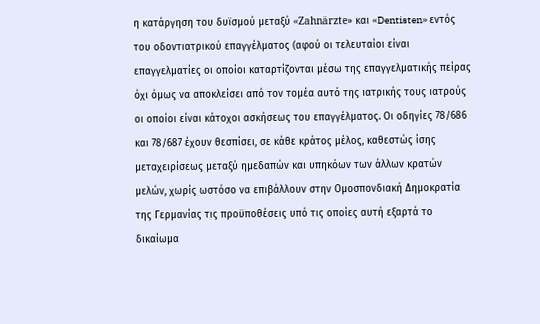η κατάργηση του δυϊσμού μεταξύ «Zahnärzte» και «Dentisten» εντός του οδοντιατρικού επαγγέλματος (αφού οι τελευταίοι είναι επαγγελματίες οι οποίοι καταρτίζονται μέσω της επαγγελματικής πείρας όχι όμως να αποκλείσει από τον τομέα αυτό της ιατρικής τους ιατρούς οι οποίοι είναι κάτοχοι ασκήσεως του επαγγέλματος. Οι οδηγίες 78/686 και 78/687 έχουν θεσπίσει, σε κάθε κράτος μέλος, καθεστώς ίσης μεταχειρίσεως μεταξύ ημεδαπών και υπηκόων των άλλων κρατών μελών, χωρίς ωστόσο να επιβάλλουν στην Ομοσπονδιακή Δημοκρατία της Γερμανίας τις προϋποθέσεις υπό τις οποίες αυτή εξαρτά το δικαίωμα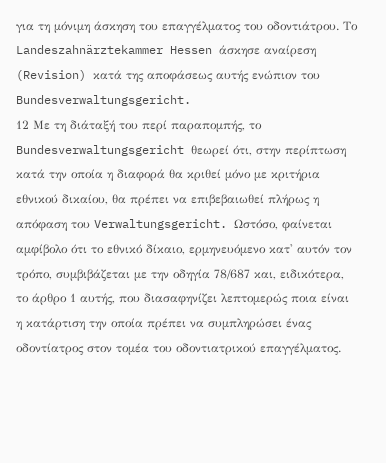για τη μόνιμη άσκηση του επαγγέλματος του οδοντιάτρου. Το Landeszahnärztekammer Hessen άσκησε αναίρεση (Revision) κατά της αποφάσεως αυτής ενώπιον του Bundesverwaltungsgericht.
12 Με τη διάταξή του περί παραπομπής, το Bundesverwaltungsgericht θεωρεί ότι, στην περίπτωση κατά την οποία η διαφορά θα κριθεί μόνο με κριτήρια εθνικού δικαίου, θα πρέπει να επιβεβαιωθεί πλήρως η απόφαση του Verwaltungsgericht. Ωστόσο, φαίνεται αμφίβολο ότι το εθνικό δίκαιο, ερμηνευόμενο κατ' αυτόν τον τρόπο, συμβιβάζεται με την οδηγία 78/687 και, ειδικότερα, το άρθρο 1 αυτής, που διασαφηνίζει λεπτομερώς ποια είναι η κατάρτιση την οποία πρέπει να συμπληρώσει ένας οδοντίατρος στον τομέα του οδοντιατρικού επαγγέλματος.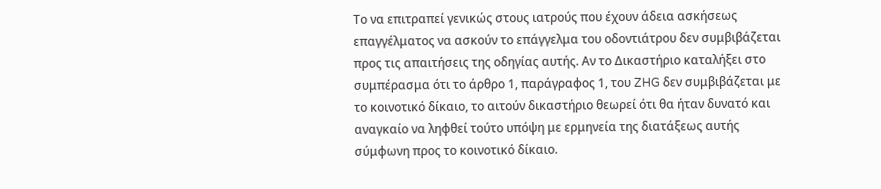Το να επιτραπεί γενικώς στους ιατρούς που έχουν άδεια ασκήσεως επαγγέλματος να ασκούν το επάγγελμα του οδοντιάτρου δεν συμβιβάζεται προς τις απαιτήσεις της οδηγίας αυτής. Αν το Δικαστήριο καταλήξει στο συμπέρασμα ότι το άρθρο 1, παράγραφος 1, του ZHG δεν συμβιβάζεται με το κοινοτικό δίκαιο, το αιτούν δικαστήριο θεωρεί ότι θα ήταν δυνατό και αναγκαίο να ληφθεί τούτο υπόψη με ερμηνεία της διατάξεως αυτής σύμφωνη προς το κοινοτικό δίκαιο.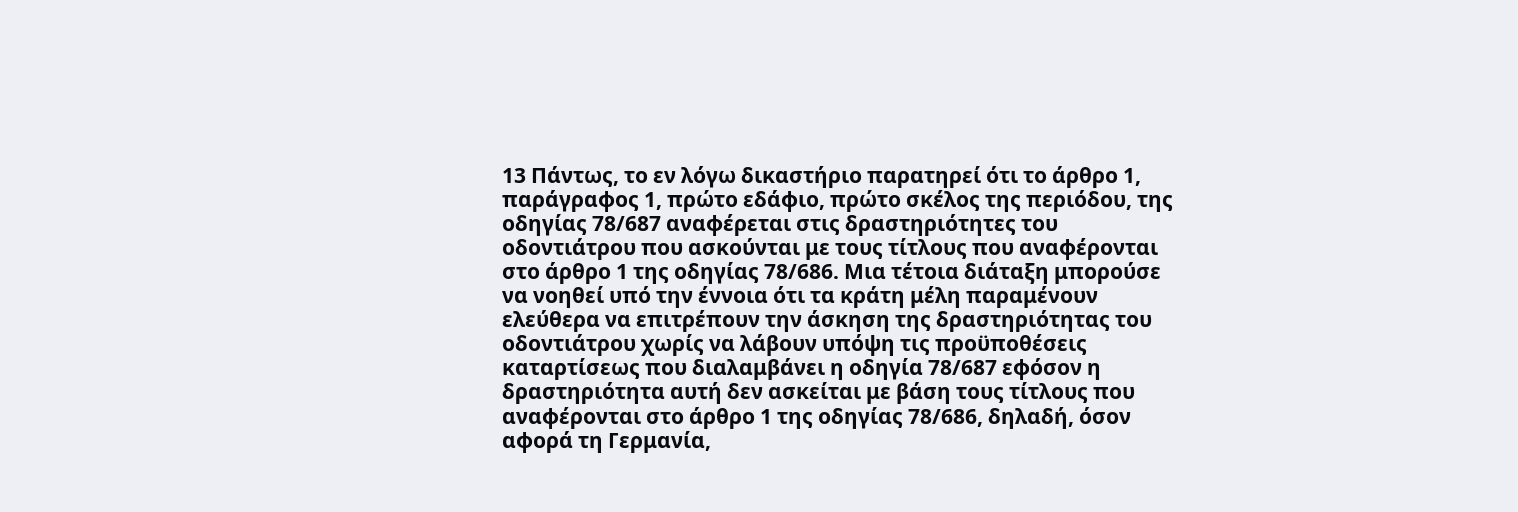13 Πάντως, το εν λόγω δικαστήριο παρατηρεί ότι το άρθρο 1, παράγραφος 1, πρώτο εδάφιο, πρώτο σκέλος της περιόδου, της οδηγίας 78/687 αναφέρεται στις δραστηριότητες του οδοντιάτρου που ασκούνται με τους τίτλους που αναφέρονται στο άρθρο 1 της οδηγίας 78/686. Μια τέτοια διάταξη μπορούσε να νοηθεί υπό την έννοια ότι τα κράτη μέλη παραμένουν ελεύθερα να επιτρέπουν την άσκηση της δραστηριότητας του οδοντιάτρου χωρίς να λάβουν υπόψη τις προϋποθέσεις καταρτίσεως που διαλαμβάνει η οδηγία 78/687 εφόσον η δραστηριότητα αυτή δεν ασκείται με βάση τους τίτλους που αναφέρονται στο άρθρο 1 της οδηγίας 78/686, δηλαδή, όσον αφορά τη Γερμανία,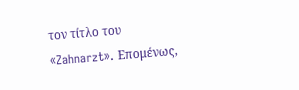τον τίτλο του «Zahnarzt». Επομένως,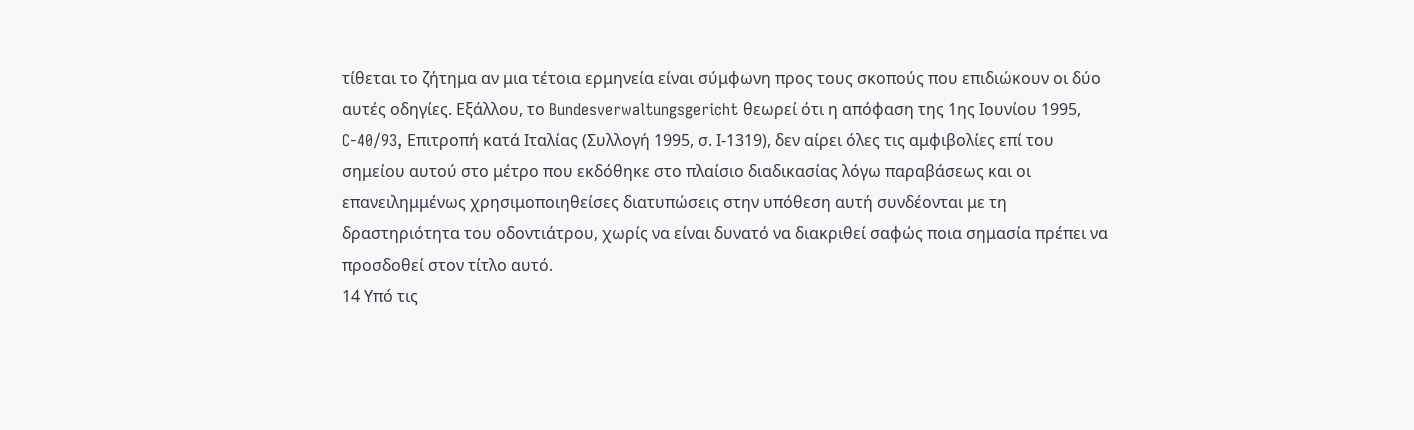τίθεται το ζήτημα αν μια τέτοια ερμηνεία είναι σύμφωνη προς τους σκοπούς που επιδιώκουν οι δύο αυτές οδηγίες. Εξάλλου, το Bundesverwaltungsgericht θεωρεί ότι η απόφαση της 1ης Ιουνίου 1995, C-40/93, Επιτροπή κατά Ιταλίας (Συλλογή 1995, σ. Ι-1319), δεν αίρει όλες τις αμφιβολίες επί του σημείου αυτού στο μέτρο που εκδόθηκε στο πλαίσιο διαδικασίας λόγω παραβάσεως και οι επανειλημμένως χρησιμοποιηθείσες διατυπώσεις στην υπόθεση αυτή συνδέονται με τη δραστηριότητα του οδοντιάτρου, χωρίς να είναι δυνατό να διακριθεί σαφώς ποια σημασία πρέπει να προσδοθεί στον τίτλο αυτό.
14 Υπό τις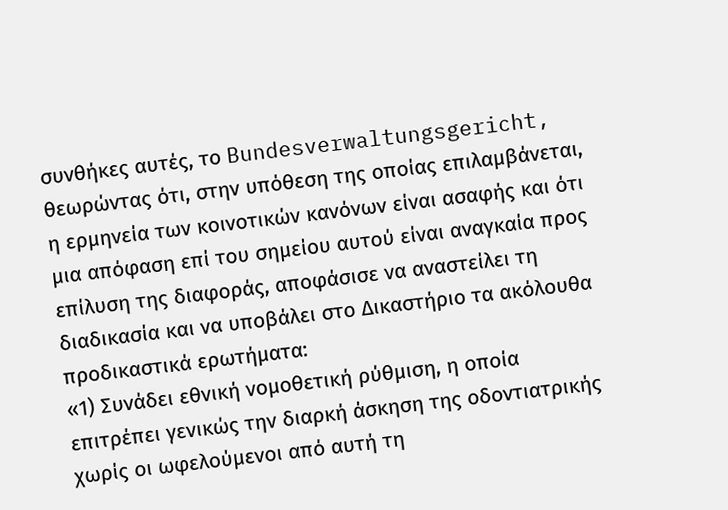συνθήκες αυτές, το Bundesverwaltungsgericht, θεωρώντας ότι, στην υπόθεση της οποίας επιλαμβάνεται, η ερμηνεία των κοινοτικών κανόνων είναι ασαφής και ότι μια απόφαση επί του σημείου αυτού είναι αναγκαία προς επίλυση της διαφοράς, αποφάσισε να αναστείλει τη διαδικασία και να υποβάλει στο Δικαστήριο τα ακόλουθα προδικαστικά ερωτήματα:
«1) Συνάδει εθνική νομοθετική ρύθμιση, η οποία επιτρέπει γενικώς την διαρκή άσκηση της οδοντιατρικής χωρίς οι ωφελούμενοι από αυτή τη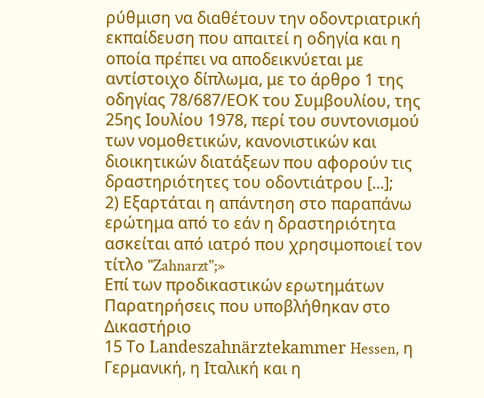ρύθμιση να διαθέτουν την οδοντριατρική εκπαίδευση που απαιτεί η οδηγία και η οποία πρέπει να αποδεικνύεται με αντίστοιχο δίπλωμα, με το άρθρο 1 της οδηγίας 78/687/ΕΟΚ του Συμβουλίου, της 25ης Ιουλίου 1978, περί του συντονισμού των νομοθετικών, κανονιστικών και διοικητικών διατάξεων που αφορούν τις δραστηριότητες του οδοντιάτρου [...];
2) Εξαρτάται η απάντηση στο παραπάνω ερώτημα από το εάν η δραστηριότητα ασκείται από ιατρό που χρησιμοποιεί τον τίτλο "Zahnarzt";»
Επί των προδικαστικών ερωτημάτων
Παρατηρήσεις που υποβλήθηκαν στο Δικαστήριο
15 Το Landeszahnärztekammer Hessen, η Γερμανική, η Ιταλική και η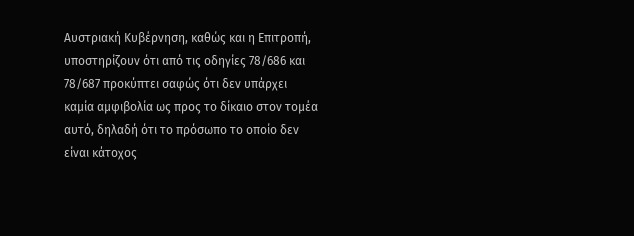Αυστριακή Κυβέρνηση, καθώς και η Επιτροπή, υποστηρίζουν ότι από τις οδηγίες 78/686 και 78/687 προκύπτει σαφώς ότι δεν υπάρχει καμία αμφιβολία ως προς το δίκαιο στον τομέα αυτό, δηλαδή ότι το πρόσωπο το οποίο δεν είναι κάτοχος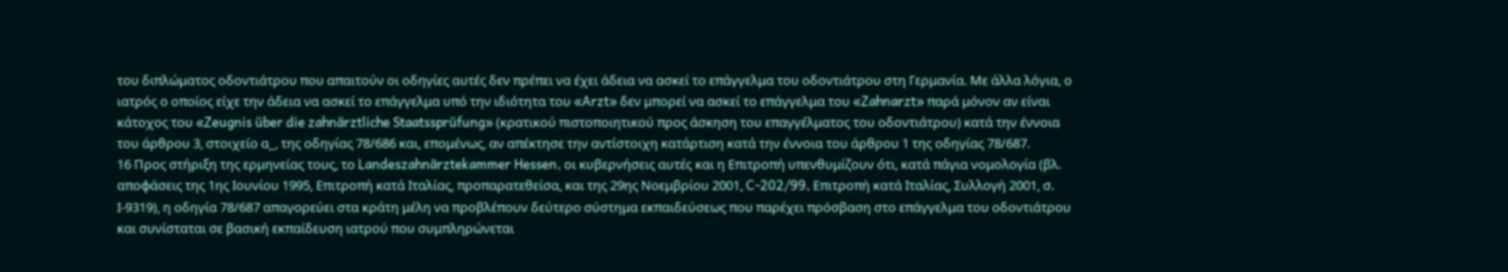του διπλώματος οδοντιάτρου που απαιτούν οι οδηγίες αυτές δεν πρέπει να έχει άδεια να ασκεί το επάγγελμα του οδοντιάτρου στη Γερμανία. Με άλλα λόγια, ο ιατρός ο οποίος είχε την άδεια να ασκεί το επάγγελμα υπό την ιδιότητα του «Arzt» δεν μπορεί να ασκεί το επάγγελμα του «Zahnarzt» παρά μόνον αν είναι κάτοχος του «Zeugnis über die zahnärztliche Staatssprüfung» (κρατικού πιστοποιητικού προς άσκηση του επαγγέλματος του οδοντιάτρου) κατά την έννοια του άρθρου 3, στοιχείο α_, της οδηγίας 78/686 και, επομένως, αν απέκτησε την αντίστοιχη κατάρτιση κατά την έννοια του άρθρου 1 της οδηγίας 78/687.
16 Προς στήριξη της ερμηνείας τους, το Landeszahnärztekammer Hessen, οι κυβερνήσεις αυτές και η Επιτροπή υπενθυμίζουν ότι, κατά πάγια νομολογία (βλ. αποφάσεις της 1ης Ιουνίου 1995, Επιτροπή κατά Ιταλίας, προπαρατεθείσα, και της 29ης Νοεμβρίου 2001, C-202/99, Επιτροπή κατά Ιταλίας, Συλλογή 2001, σ. Ι-9319), η οδηγία 78/687 απαγορεύει στα κράτη μέλη να προβλέπουν δεύτερο σύστημα εκπαιδεύσεως που παρέχει πρόσβαση στο επάγγελμα του οδοντιάτρου και συνίσταται σε βασική εκπαίδευση ιατρού που συμπληρώνεται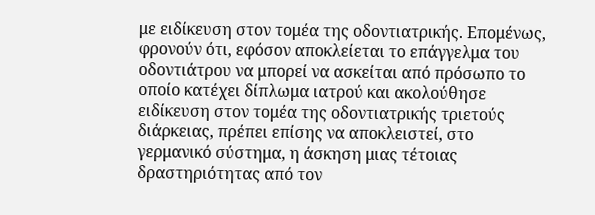με ειδίκευση στον τομέα της οδοντιατρικής. Επομένως, φρονούν ότι, εφόσον αποκλείεται το επάγγελμα του οδοντιάτρου να μπορεί να ασκείται από πρόσωπο το οποίο κατέχει δίπλωμα ιατρού και ακολούθησε ειδίκευση στον τομέα της οδοντιατρικής τριετούς διάρκειας, πρέπει επίσης να αποκλειστεί, στο γερμανικό σύστημα, η άσκηση μιας τέτοιας δραστηριότητας από τον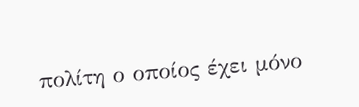πολίτη ο οποίος έχει μόνο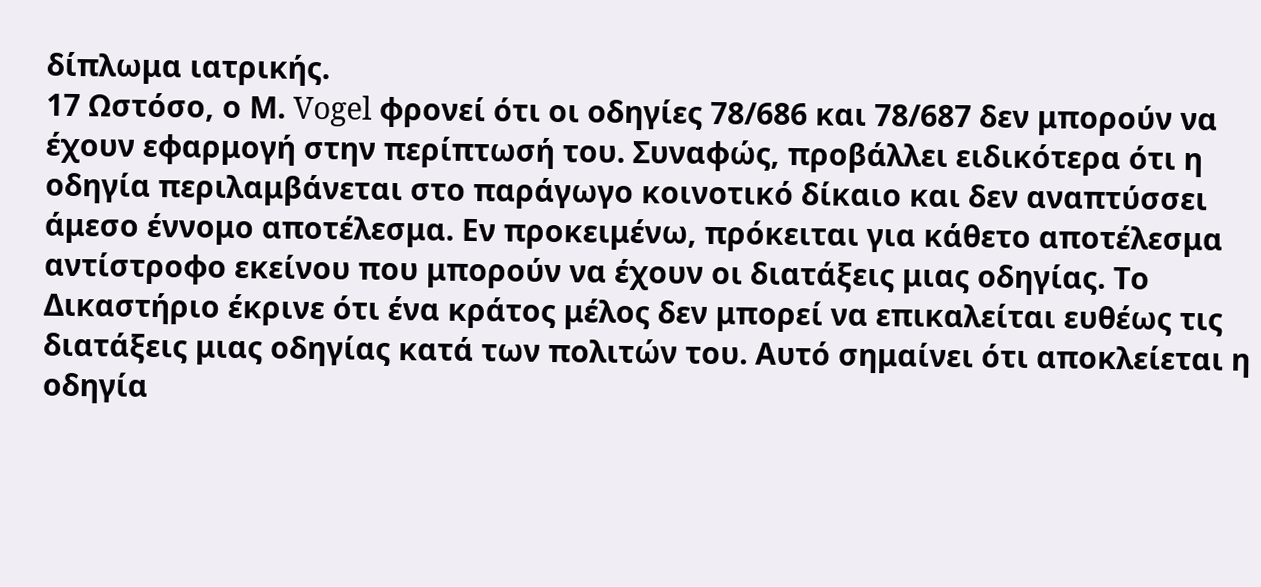δίπλωμα ιατρικής.
17 Ωστόσο, ο Μ. Vogel φρονεί ότι οι οδηγίες 78/686 και 78/687 δεν μπορούν να έχουν εφαρμογή στην περίπτωσή του. Συναφώς, προβάλλει ειδικότερα ότι η οδηγία περιλαμβάνεται στο παράγωγο κοινοτικό δίκαιο και δεν αναπτύσσει άμεσο έννομο αποτέλεσμα. Εν προκειμένω, πρόκειται για κάθετο αποτέλεσμα αντίστροφο εκείνου που μπορούν να έχουν οι διατάξεις μιας οδηγίας. Το Δικαστήριο έκρινε ότι ένα κράτος μέλος δεν μπορεί να επικαλείται ευθέως τις διατάξεις μιας οδηγίας κατά των πολιτών του. Αυτό σημαίνει ότι αποκλείεται η οδηγία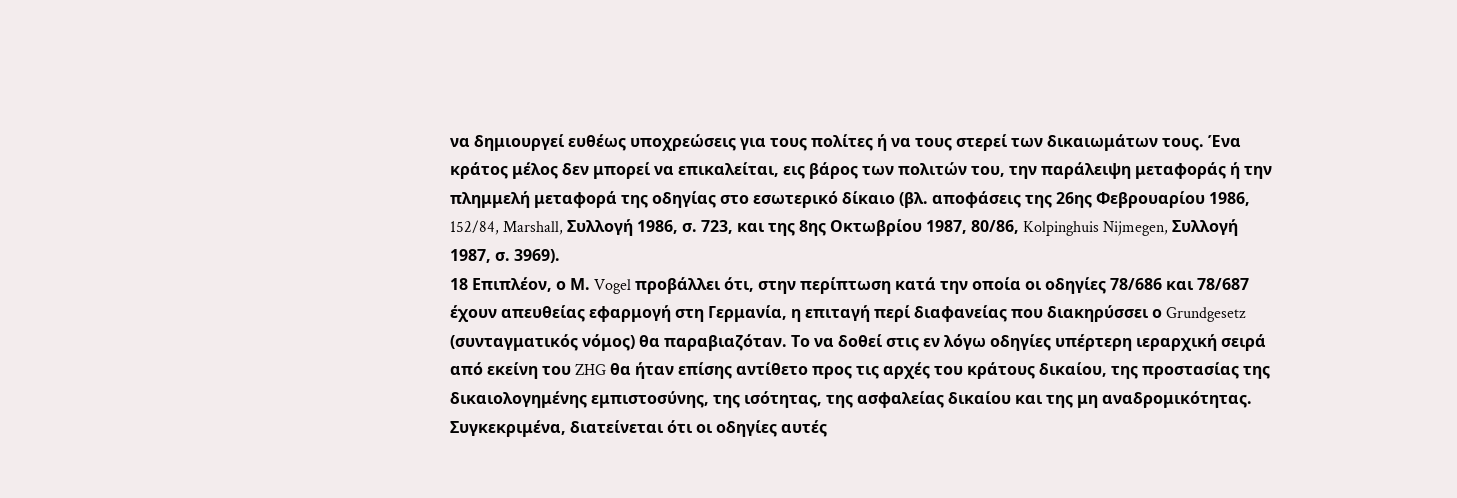να δημιουργεί ευθέως υποχρεώσεις για τους πολίτες ή να τους στερεί των δικαιωμάτων τους. Ένα κράτος μέλος δεν μπορεί να επικαλείται, εις βάρος των πολιτών του, την παράλειψη μεταφοράς ή την πλημμελή μεταφορά της οδηγίας στο εσωτερικό δίκαιο (βλ. αποφάσεις της 26ης Φεβρουαρίου 1986, 152/84, Marshall, Συλλογή 1986, σ. 723, και της 8ης Οκτωβρίου 1987, 80/86, Kolpinghuis Nijmegen, Συλλογή 1987, σ. 3969).
18 Επιπλέον, ο Μ. Vogel προβάλλει ότι, στην περίπτωση κατά την οποία οι οδηγίες 78/686 και 78/687 έχουν απευθείας εφαρμογή στη Γερμανία, η επιταγή περί διαφανείας που διακηρύσσει ο Grundgesetz (συνταγματικός νόμος) θα παραβιαζόταν. Το να δοθεί στις εν λόγω οδηγίες υπέρτερη ιεραρχική σειρά από εκείνη του ZHG θα ήταν επίσης αντίθετο προς τις αρχές του κράτους δικαίου, της προστασίας της δικαιολογημένης εμπιστοσύνης, της ισότητας, της ασφαλείας δικαίου και της μη αναδρομικότητας. Συγκεκριμένα, διατείνεται ότι οι οδηγίες αυτές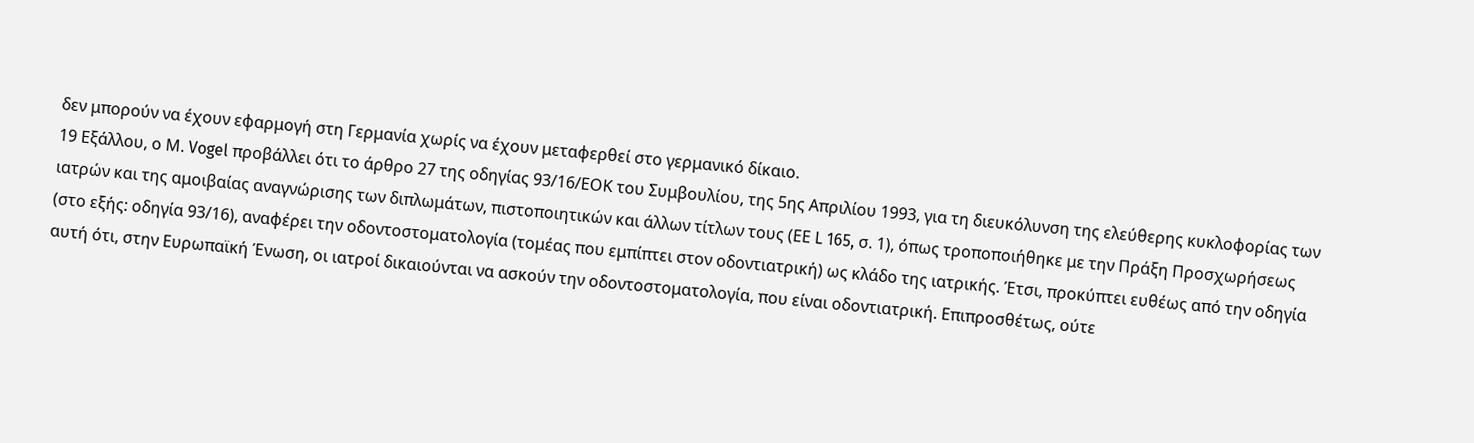δεν μπορούν να έχουν εφαρμογή στη Γερμανία χωρίς να έχουν μεταφερθεί στο γερμανικό δίκαιο.
19 Εξάλλου, ο Μ. Vogel προβάλλει ότι το άρθρο 27 της οδηγίας 93/16/ΕΟΚ του Συμβουλίου, της 5ης Απριλίου 1993, για τη διευκόλυνση της ελεύθερης κυκλοφορίας των ιατρών και της αμοιβαίας αναγνώρισης των διπλωμάτων, πιστοποιητικών και άλλων τίτλων τους (ΕΕ L 165, σ. 1), όπως τροποποιήθηκε με την Πράξη Προσχωρήσεως (στο εξής: οδηγία 93/16), αναφέρει την οδοντοστοματολογία (τομέας που εμπίπτει στον οδοντιατρική) ως κλάδο της ιατρικής. Έτσι, προκύπτει ευθέως από την οδηγία αυτή ότι, στην Ευρωπαϊκή Ένωση, οι ιατροί δικαιούνται να ασκούν την οδοντοστοματολογία, που είναι οδοντιατρική. Επιπροσθέτως, ούτε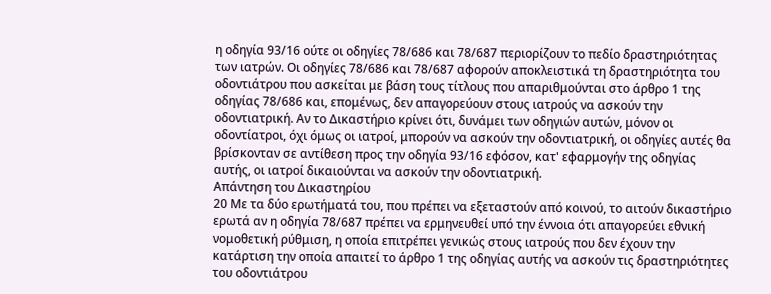η οδηγία 93/16 ούτε οι οδηγίες 78/686 και 78/687 περιορίζουν το πεδίο δραστηριότητας των ιατρών. Οι οδηγίες 78/686 και 78/687 αφορούν αποκλειστικά τη δραστηριότητα του οδοντιάτρου που ασκείται με βάση τους τίτλους που απαριθμούνται στο άρθρο 1 της οδηγίας 78/686 και, επομένως, δεν απαγορεύουν στους ιατρούς να ασκούν την οδοντιατρική. Αν το Δικαστήριο κρίνει ότι, δυνάμει των οδηγιών αυτών, μόνον οι οδοντίατροι, όχι όμως οι ιατροί, μπορούν να ασκούν την οδοντιατρική, οι οδηγίες αυτές θα βρίσκονταν σε αντίθεση προς την οδηγία 93/16 εφόσον, κατ' εφαρμογήν της οδηγίας αυτής, οι ιατροί δικαιούνται να ασκούν την οδοντιατρική.
Απάντηση του Δικαστηρίου
20 Με τα δύο ερωτήματά του, που πρέπει να εξεταστούν από κοινού, το αιτούν δικαστήριο ερωτά αν η οδηγία 78/687 πρέπει να ερμηνευθεί υπό την έννοια ότι απαγορεύει εθνική νομοθετική ρύθμιση, η οποία επιτρέπει γενικώς στους ιατρούς που δεν έχουν την κατάρτιση την οποία απαιτεί το άρθρο 1 της οδηγίας αυτής να ασκούν τις δραστηριότητες του οδοντιάτρου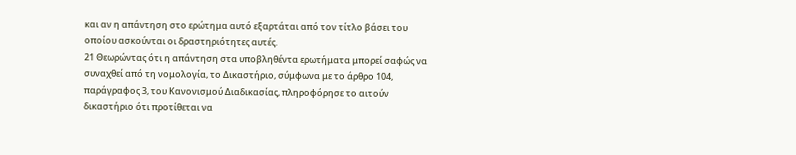και αν η απάντηση στο ερώτημα αυτό εξαρτάται από τον τίτλο βάσει του οποίου ασκούνται οι δραστηριότητες αυτές.
21 Θεωρώντας ότι η απάντηση στα υποβληθέντα ερωτήματα μπορεί σαφώς να συναχθεί από τη νομολογία, το Δικαστήριο, σύμφωνα με το άρθρο 104, παράγραφος 3, του Κανονισμού Διαδικασίας, πληροφόρησε το αιτούν δικαστήριο ότι προτίθεται να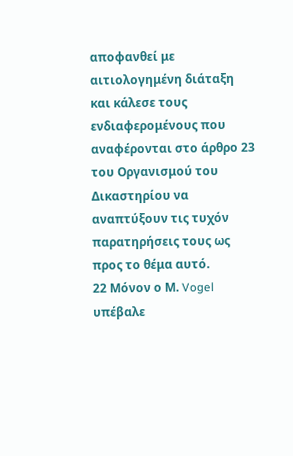αποφανθεί με αιτιολογημένη διάταξη και κάλεσε τους ενδιαφερομένους που αναφέρονται στο άρθρο 23 του Οργανισμού του Δικαστηρίου να αναπτύξουν τις τυχόν παρατηρήσεις τους ως προς το θέμα αυτό.
22 Μόνον ο Μ. Vogel υπέβαλε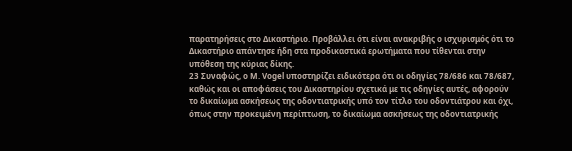παρατηρήσεις στο Δικαστήριο. Προβάλλει ότι είναι ανακριβής ο ισχυρισμός ότι το Δικαστήριο απάντησε ήδη στα προδικαστικά ερωτήματα που τίθενται στην υπόθεση της κύριας δίκης.
23 Συναφώς, ο Μ. Vogel υποστηρίζει ειδικότερα ότι οι οδηγίες 78/686 και 78/687, καθώς και οι αποφάσεις του Δικαστηρίου σχετικά με τις οδηγίες αυτές, αφορούν το δικαίωμα ασκήσεως της οδοντιατρικής υπό τον τίτλο του οδοντιάτρου και όχι, όπως στην προκειμένη περίπτωση, το δικαίωμα ασκήσεως της οδοντιατρικής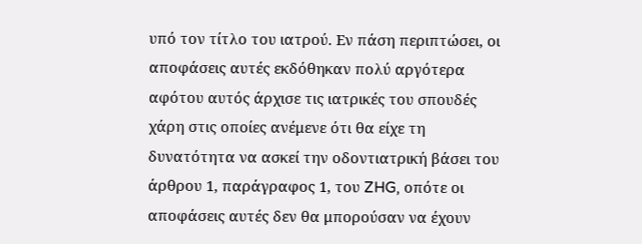υπό τον τίτλο του ιατρού. Εν πάση περιπτώσει, οι αποφάσεις αυτές εκδόθηκαν πολύ αργότερα αφότου αυτός άρχισε τις ιατρικές του σπουδές χάρη στις οποίες ανέμενε ότι θα είχε τη δυνατότητα να ασκεί την οδοντιατρική βάσει του άρθρου 1, παράγραφος 1, του ZHG, οπότε οι αποφάσεις αυτές δεν θα μπορούσαν να έχουν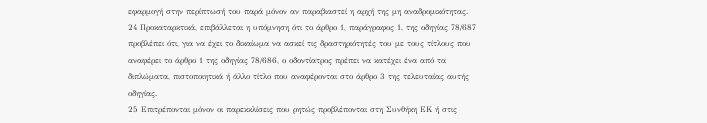εφαρμογή στην περίπτωσή του παρά μόνον αν παραβιαστεί η αρχή της μη αναδρομικότητας.
24 Προκαταρκτικά, επιβάλλεται η υπόμνηση ότι το άρθρο 1, παράγραφος 1, της οδηγίας 78/687 προβλέπει ότι, για να έχει το δικαίωμα να ασκεί τις δραστηριότητές του με τους τίτλους που αναφέρει το άρθρο 1 της οδηγίας 78/686, ο οδοντίατρος πρέπει να κατέχει ένα από τα διπλώματα, πιστοποιητικά ή άλλο τίτλο που αναφέρονται στο άρθρο 3 της τελευταίας αυτής οδηγίας.
25 Επιτρέπονται μόνον οι παρεκκλίσεις που ρητώς προβλέπονται στη Συνθήκη ΕΚ ή στις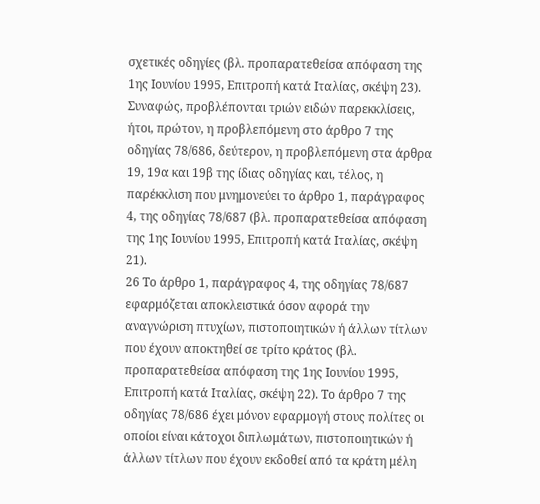σχετικές οδηγίες (βλ. προπαρατεθείσα απόφαση της 1ης Ιουνίου 1995, Επιτροπή κατά Ιταλίας, σκέψη 23). Συναφώς, προβλέπονται τριών ειδών παρεκκλίσεις, ήτοι, πρώτον, η προβλεπόμενη στο άρθρο 7 της οδηγίας 78/686, δεύτερον, η προβλεπόμενη στα άρθρα 19, 19α και 19β της ίδιας οδηγίας και, τέλος, η παρέκκλιση που μνημονεύει το άρθρο 1, παράγραφος 4, της οδηγίας 78/687 (βλ. προπαρατεθείσα απόφαση της 1ης Ιουνίου 1995, Επιτροπή κατά Ιταλίας, σκέψη 21).
26 Το άρθρο 1, παράγραφος 4, της οδηγίας 78/687 εφαρμόζεται αποκλειστικά όσον αφορά την αναγνώριση πτυχίων, πιστοποιητικών ή άλλων τίτλων που έχουν αποκτηθεί σε τρίτο κράτος (βλ. προπαρατεθείσα απόφαση της 1ης Ιουνίου 1995, Επιτροπή κατά Ιταλίας, σκέψη 22). Το άρθρο 7 της οδηγίας 78/686 έχει μόνον εφαρμογή στους πολίτες οι οποίοι είναι κάτοχοι διπλωμάτων, πιστοποιητικών ή άλλων τίτλων που έχουν εκδοθεί από τα κράτη μέλη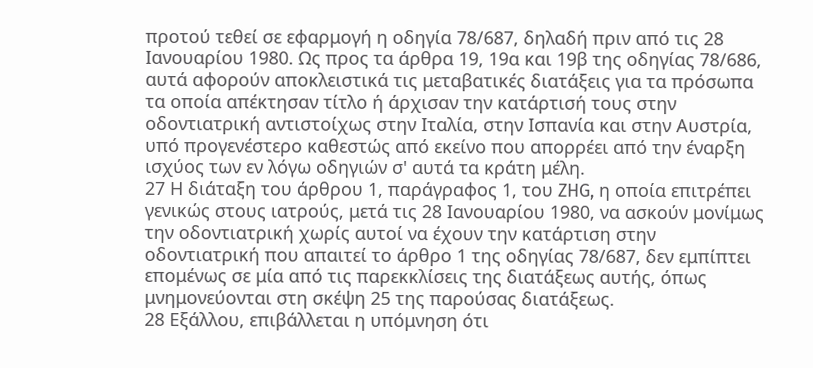προτού τεθεί σε εφαρμογή η οδηγία 78/687, δηλαδή πριν από τις 28 Ιανουαρίου 1980. Ως προς τα άρθρα 19, 19α και 19β της οδηγίας 78/686, αυτά αφορούν αποκλειστικά τις μεταβατικές διατάξεις για τα πρόσωπα τα οποία απέκτησαν τίτλο ή άρχισαν την κατάρτισή τους στην οδοντιατρική αντιστοίχως στην Ιταλία, στην Ισπανία και στην Αυστρία, υπό προγενέστερο καθεστώς από εκείνο που απορρέει από την έναρξη ισχύος των εν λόγω οδηγιών σ' αυτά τα κράτη μέλη.
27 Η διάταξη του άρθρου 1, παράγραφος 1, του ZHG, η οποία επιτρέπει γενικώς στους ιατρούς, μετά τις 28 Ιανουαρίου 1980, να ασκούν μονίμως την οδοντιατρική χωρίς αυτοί να έχουν την κατάρτιση στην οδοντιατρική που απαιτεί το άρθρο 1 της οδηγίας 78/687, δεν εμπίπτει επομένως σε μία από τις παρεκκλίσεις της διατάξεως αυτής, όπως μνημονεύονται στη σκέψη 25 της παρούσας διατάξεως.
28 Εξάλλου, επιβάλλεται η υπόμνηση ότι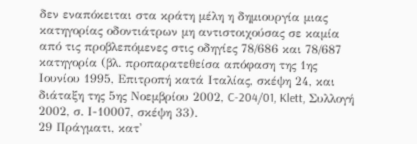δεν εναπόκειται στα κράτη μέλη η δημιουργία μιας κατηγορίας οδοντιάτρων μη αντιστοιχούσας σε καμία από τις προβλεπόμενες στις οδηγίες 78/686 και 78/687 κατηγορία (βλ. προπαρατεθείσα απόφαση της 1ης Ιουνίου 1995, Επιτροπή κατά Ιταλίας, σκέψη 24, και διάταξη της 5ης Νοεμβρίου 2002, C-204/01, Klett, Συλλογή 2002, σ. Ι-10007, σκέψη 33).
29 Πράγματι, κατ'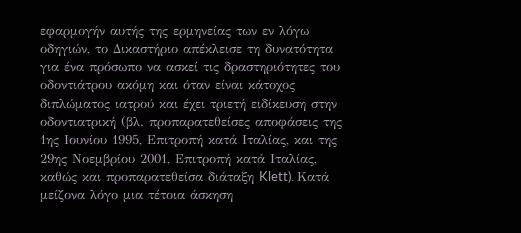εφαρμογήν αυτής της ερμηνείας των εν λόγω οδηγιών, το Δικαστήριο απέκλεισε τη δυνατότητα για ένα πρόσωπο να ασκεί τις δραστηριότητες του οδοντιάτρου ακόμη και όταν είναι κάτοχος διπλώματος ιατρού και έχει τριετή ειδίκευση στην οδοντιατρική (βλ. προπαρατεθείσες αποφάσεις της 1ης Ιουνίου 1995, Επιτροπή κατά Ιταλίας, και της 29ης Νοεμβρίου 2001, Επιτροπή κατά Ιταλίας, καθώς και προπαρατεθείσα διάταξη Klett). Κατά μείζονα λόγο μια τέτοια άσκηση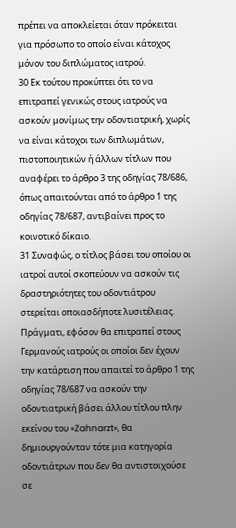πρέπει να αποκλείεται όταν πρόκειται για πρόσωπο το οποίο είναι κάτοχος μόνον του διπλώματος ιατρού.
30 Εκ τούτου προκύπτει ότι το να επιτραπεί γενικώς στους ιατρούς να ασκούν μονίμως την οδοντιατρική, χωρίς να είναι κάτοχοι των διπλωμάτων, πιστοποιητικών ή άλλων τίτλων που αναφέρει το άρθρο 3 της οδηγίας 78/686, όπως απαιτούνται από το άρθρο 1 της οδηγίας 78/687, αντιβαίνει προς το κοινοτικό δίκαιο.
31 Συναφώς, ο τίτλος βάσει του οποίου οι ιατροί αυτοί σκοπεύουν να ασκούν τις δραστηριότητες του οδοντιάτρου στερείται οποιασδήποτε λυσιτέλειας. Πράγματι, εφόσον θα επιτραπεί στους Γερμανούς ιατρούς οι οποίοι δεν έχουν την κατάρτιση που απαιτεί το άρθρο 1 της οδηγίας 78/687 να ασκούν την οδοντιατρική βάσει άλλου τίτλου πλην εκείνου του «Zahnarzt», θα δημιουργούνταν τότε μια κατηγορία οδοντιάτρων που δεν θα αντιστοιχούσε σε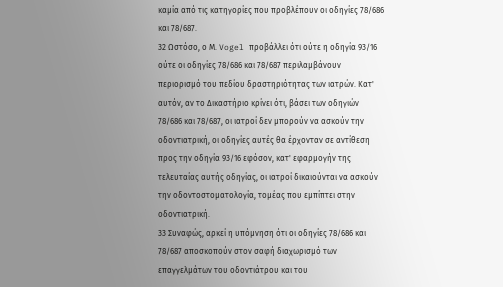καμία από τις κατηγορίες που προβλέπουν οι οδηγίες 78/686 και 78/687.
32 Ωστόσο, ο Μ. Vogel προβάλλει ότι ούτε η οδηγία 93/16 ούτε οι οδηγίες 78/686 και 78/687 περιλαμβάνουν περιορισμό του πεδίου δραστηριότητας των ιατρών. Κατ' αυτόν, αν το Δικαστήριο κρίνει ότι, βάσει των οδηγιών 78/686 και 78/687, οι ιατροί δεν μπορούν να ασκούν την οδοντιατρική, οι οδηγίες αυτές θα έρχονταν σε αντίθεση προς την οδηγία 93/16 εφόσον, κατ' εφαρμογήν της τελευταίας αυτής οδηγίας, οι ιατροί δικαιούνται να ασκούν την οδοντοστοματολογία, τομέας που εμπίπτει στην οδοντιατρική.
33 Συναφώς, αρκεί η υπόμνηση ότι οι οδηγίες 78/686 και 78/687 αποσκοπούν στον σαφή διαχωρισμό των επαγγελμάτων του οδοντιάτρου και του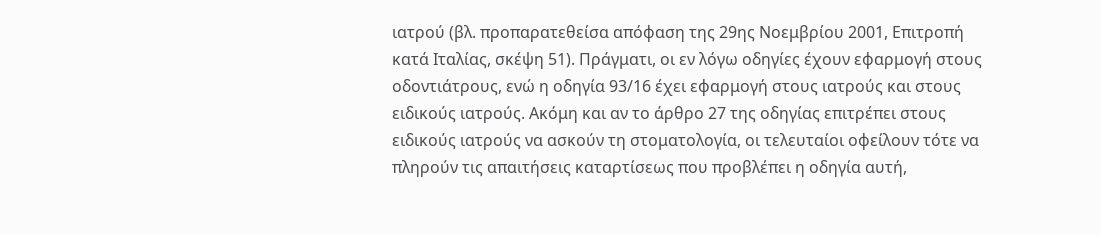ιατρού (βλ. προπαρατεθείσα απόφαση της 29ης Νοεμβρίου 2001, Επιτροπή κατά Ιταλίας, σκέψη 51). Πράγματι, οι εν λόγω οδηγίες έχουν εφαρμογή στους οδοντιάτρους, ενώ η οδηγία 93/16 έχει εφαρμογή στους ιατρούς και στους ειδικούς ιατρούς. Ακόμη και αν το άρθρο 27 της οδηγίας επιτρέπει στους ειδικούς ιατρούς να ασκούν τη στοματολογία, οι τελευταίοι οφείλουν τότε να πληρούν τις απαιτήσεις καταρτίσεως που προβλέπει η οδηγία αυτή,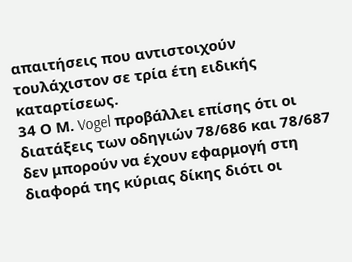απαιτήσεις που αντιστοιχούν τουλάχιστον σε τρία έτη ειδικής καταρτίσεως.
34 Ο Μ. Vogel προβάλλει επίσης ότι οι διατάξεις των οδηγιών 78/686 και 78/687 δεν μπορούν να έχουν εφαρμογή στη διαφορά της κύριας δίκης διότι οι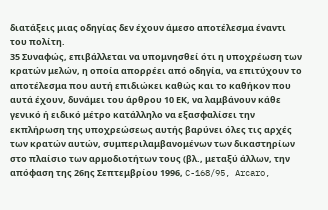διατάξεις μιας οδηγίας δεν έχουν άμεσο αποτέλεσμα έναντι του πολίτη.
35 Συναφώς, επιβάλλεται να υπομνησθεί ότι η υποχρέωση των κρατών μελών, η οποία απορρέει από οδηγία, να επιτύχουν το αποτέλεσμα που αυτή επιδιώκει καθώς και το καθήκον που αυτά έχουν, δυνάμει του άρθρου 10 ΕΚ, να λαμβάνουν κάθε γενικό ή ειδικό μέτρο κατάλληλο να εξασφαλίσει την εκπλήρωση της υποχρεώσεως αυτής βαρύνει όλες τις αρχές των κρατών αυτών, συμπεριλαμβανομένων των δικαστηρίων στο πλαίσιο των αρμοδιοτήτων τους (βλ., μεταξύ άλλων, την απόφαση της 26ης Σεπτεμβρίου 1996, C-168/95, Arcaro,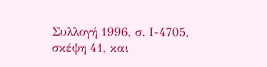Συλλογή 1996, σ. Ι-4705, σκέψη 41, και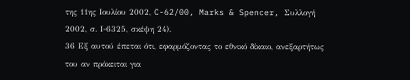της 11ης Ιουλίου 2002, C-62/00, Marks & Spencer, Συλλογή 2002, σ. Ι-6325, σκέψη 24).
36 Εξ αυτού έπεται ότι, εφαρμόζοντας το εθνικό δίκαιο, ανεξαρτήτως του αν πρόκειται για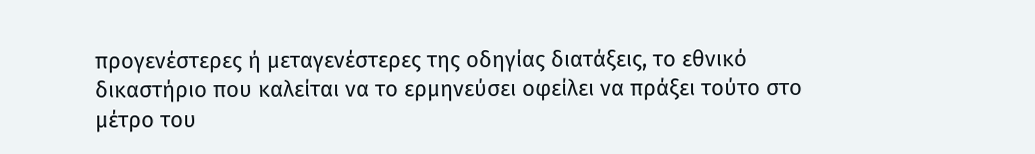προγενέστερες ή μεταγενέστερες της οδηγίας διατάξεις, το εθνικό δικαστήριο που καλείται να το ερμηνεύσει οφείλει να πράξει τούτο στο μέτρο του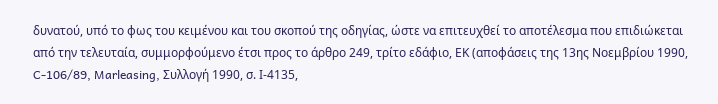δυνατού, υπό το φως του κειμένου και του σκοπού της οδηγίας, ώστε να επιτευχθεί το αποτέλεσμα που επιδιώκεται από την τελευταία, συμμορφούμενο έτσι προς το άρθρο 249, τρίτο εδάφιο, ΕΚ (αποφάσεις της 13ης Νοεμβρίου 1990, C-106/89, Marleasing, Συλλογή 1990, σ. Ι-4135,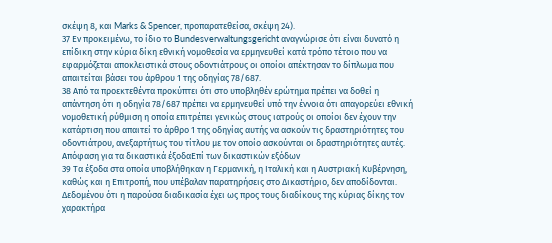σκέψη 8, και Marks & Spencer, προπαρατεθείσα, σκέψη 24).
37 Εν προκειμένω, το ίδιο το Bundesverwaltungsgericht αναγνώρισε ότι είναι δυνατό η επίδικη στην κύρια δίκη εθνική νομοθεσία να ερμηνευθεί κατά τρόπο τέτοιο που να εφαρμόζεται αποκλειστικά στους οδοντιάτρους οι οποίοι απέκτησαν το δίπλωμα που απαιτείται βάσει του άρθρου 1 της οδηγίας 78/687.
38 Από τα προεκτεθέντα προκύπτει ότι στο υποβληθέν ερώτημα πρέπει να δοθεί η απάντηση ότι η οδηγία 78/687 πρέπει να ερμηνευθεί υπό την έννοια ότι απαγορεύει εθνική νομοθετική ρύθμιση η οποία επιτρέπει γενικώς στους ιατρούς οι οποίοι δεν έχουν την κατάρτιση που απαιτεί το άρθρο 1 της οδηγίας αυτής να ασκούν τις δραστηριότητες του οδοντιάτρου, ανεξαρτήτως του τίτλου με τον οποίο ασκούνται οι δραστηριότητες αυτές.
Απόφαση για τα δικαστικά έξοδαΕπί των δικαστικών εξόδων
39 Τα έξοδα στα οποία υποβλήθηκαν η Γερμανική, η Ιταλική και η Αυστριακή Κυβέρνηση, καθώς και η Επιτροπή, που υπέβαλαν παρατηρήσεις στο Δικαστήριο, δεν αποδίδονται. Δεδομένου ότι η παρούσα διαδικασία έχει ως προς τους διαδίκους της κύριας δίκης τον χαρακτήρα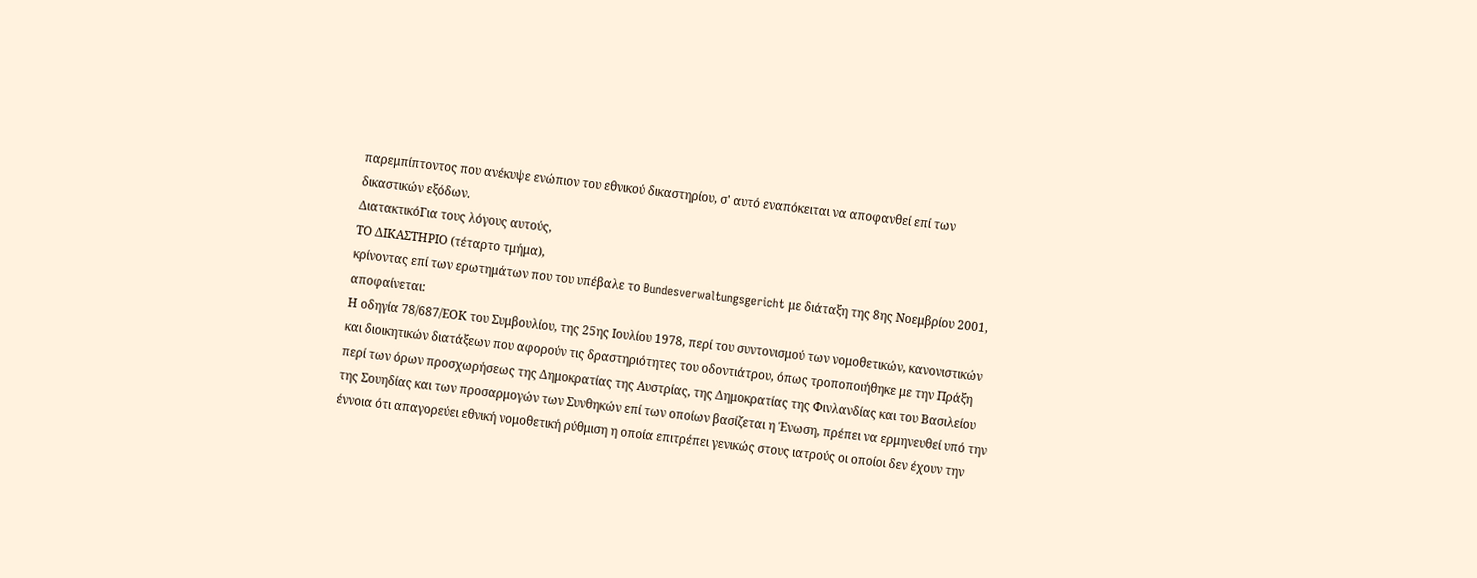παρεμπίπτοντος που ανέκυψε ενώπιον του εθνικού δικαστηρίου, σ' αυτό εναπόκειται να αποφανθεί επί των δικαστικών εξόδων.
ΔιατακτικόΓια τους λόγους αυτούς,
ΤΟ ΔΙΚΑΣΤΗΡΙΟ (τέταρτο τμήμα),
κρίνοντας επί των ερωτημάτων που του υπέβαλε το Bundesverwaltungsgericht με διάταξη της 8ης Νοεμβρίου 2001, αποφαίνεται:
Η οδηγία 78/687/ΕΟΚ του Συμβουλίου, της 25ης Ιουλίου 1978, περί του συντονισμού των νομοθετικών, κανονιστικών και διοικητικών διατάξεων που αφορούν τις δραστηριότητες του οδοντιάτρου, όπως τροποποιήθηκε με την Πράξη περί των όρων προσχωρήσεως της Δημοκρατίας της Αυστρίας, της Δημοκρατίας της Φινλανδίας και του Βασιλείου της Σουηδίας και των προσαρμογών των Συνθηκών επί των οποίων βασίζεται η Ένωση, πρέπει να ερμηνευθεί υπό την έννοια ότι απαγορεύει εθνική νομοθετική ρύθμιση η οποία επιτρέπει γενικώς στους ιατρούς οι οποίοι δεν έχουν την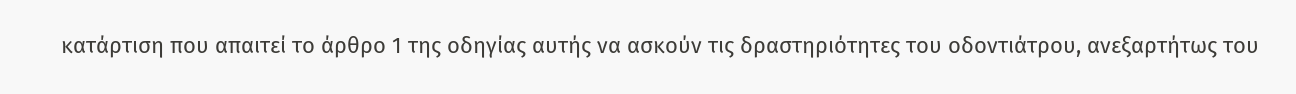κατάρτιση που απαιτεί το άρθρο 1 της οδηγίας αυτής να ασκούν τις δραστηριότητες του οδοντιάτρου, ανεξαρτήτως του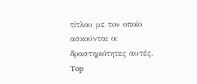τίτλου με τον οποίο ασκούνται οι δραστηριότητες αυτές.
Top